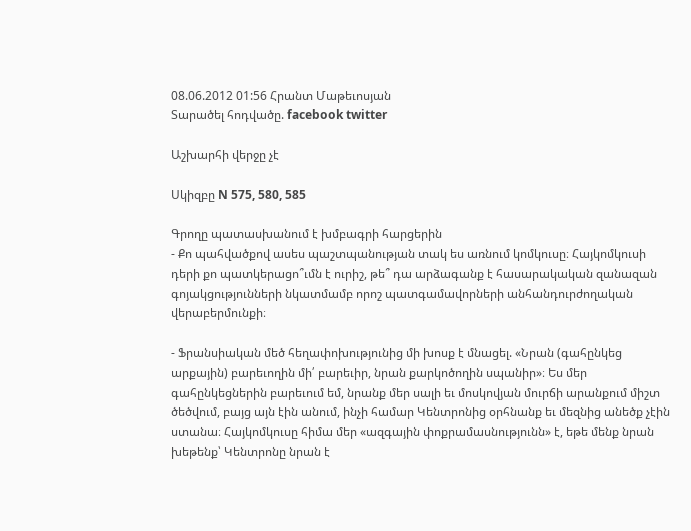08.06.2012 01:56 Հրանտ Մաթեւոսյան
Տարածել հոդվածը. facebook twitter

Աշխարհի վերջը չէ

Սկիզբը N 575, 580, 585

Գրողը պատասխանում է խմբագրի հարցերին
- Քո պահվածքով ասես պաշտպանության տակ ես առնում կոմկուսը։ Հայկոմկուսի դերի քո պատկերացո՞ւմն է ուրիշ, թե՞ դա արձագանք է հասարակական զանազան գոյակցությունների նկատմամբ որոշ պատգամավորների անհանդուրժողական վերաբերմունքի։

- Ֆրանսիական մեծ հեղափոխությունից մի խոսք է մնացել. «Նրան (գահընկեց արքային) բարեւողին մի՛ բարեւիր, նրան քարկոծողին սպանիր»։ Ես մեր գահընկեցներին բարեւում եմ, նրանք մեր սալի եւ մոսկովյան մուրճի արանքում միշտ ծեծվում, բայց այն էին անում, ինչի համար Կենտրոնից օրհնանք եւ մեզնից անեծք չէին ստանա։ Հայկոմկուսը հիմա մեր «ազգային փոքրամասնությունն» է, եթե մենք նրան խեթենք՝ Կենտրոնը նրան է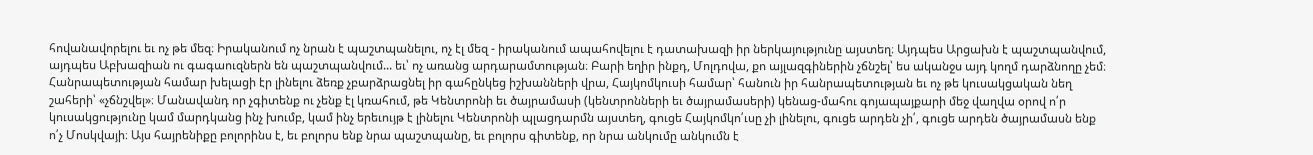հովանավորելու եւ ոչ թե մեզ։ Իրականում ոչ նրան է պաշտպանելու, ոչ էլ մեզ - իրականում ապահովելու է դատախազի իր ներկայությունը այստեղ։ Այդպես Արցախն է պաշտպանվում, այդպես Աբխազիան ու գագաուզներն են պաշտպանվում... եւ՝ ոչ առանց արդարամտության։ Բարի եղիր ինքդ, Մոլդովա, քո այլազգիներին չճնշել՝ ես ականջս այդ կողմ դարձնողը չեմ։ Հանրապետության համար խելացի էր լինելու ձեռք չբարձրացնել իր գահընկեց իշխանների վրա, Հայկոմկուսի համար՝ հանուն իր հանրապետության եւ ոչ թե կուսակցական նեղ շահերի՝ «չճնշվել»։ Մանավանդ որ չգիտենք ու չենք էլ կռահում, թե Կենտրոնի եւ ծայրամասի (կենտրոնների եւ ծայրամասերի) կենաց-մահու գոյապայքարի մեջ վաղվա օրով ո՛ր կուսակցությունը կամ մարդկանց ինչ խումբ, կամ ինչ երեւույթ է լինելու Կենտրոնի պլացդարմն այստեղ, գուցե Հայկոմկո՛ւսը չի լինելու, գուցե արդեն չի՛, գուցե արդեն ծայրամասն ենք ո՛չ Մոսկվայի։ Այս հայրենիքը բոլորինս է, եւ բոլորս ենք նրա պաշտպանը, եւ բոլորս գիտենք, որ նրա անկումը անկումն է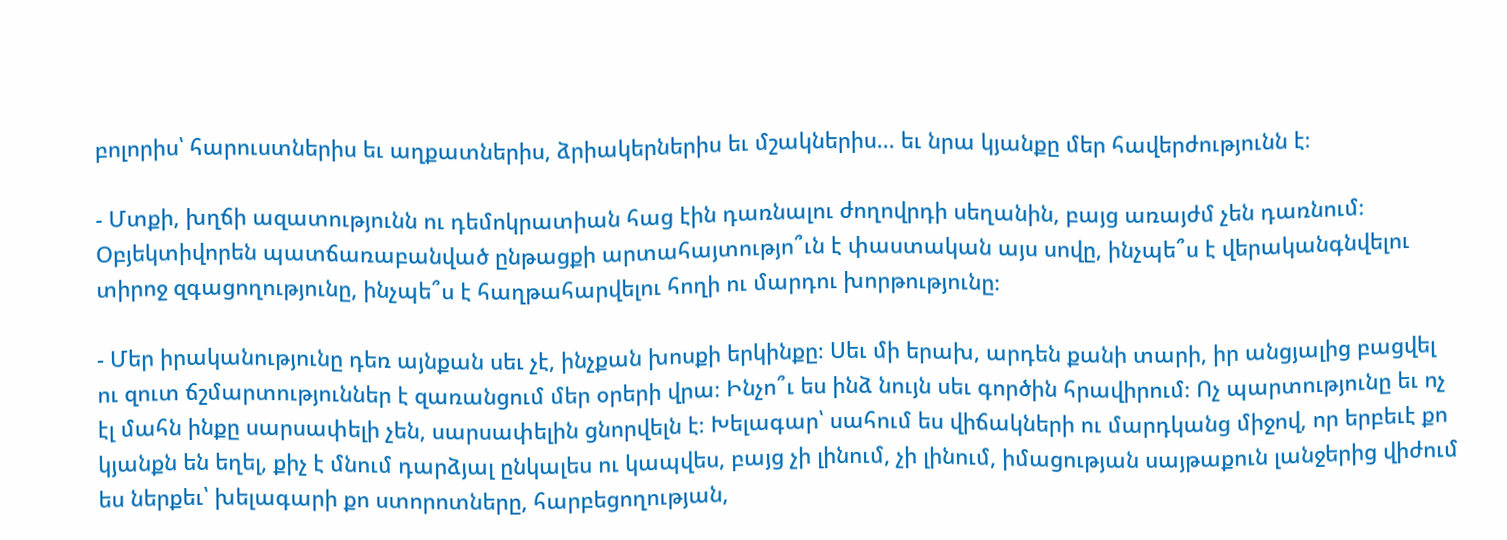բոլորիս՝ հարուստներիս եւ աղքատներիս, ձրիակերներիս եւ մշակներիս... եւ նրա կյանքը մեր հավերժությունն է։

- Մտքի, խղճի ազատությունն ու դեմոկրատիան հաց էին դառնալու ժողովրդի սեղանին, բայց առայժմ չեն դառնում։ Օբյեկտիվորեն պատճառաբանված ընթացքի արտահայտությո՞ւն է փաստական այս սովը, ինչպե՞ս է վերականգնվելու տիրոջ զգացողությունը, ինչպե՞ս է հաղթահարվելու հողի ու մարդու խորթությունը։

- Մեր իրականությունը դեռ այնքան սեւ չէ, ինչքան խոսքի երկինքը։ Սեւ մի երախ, արդեն քանի տարի, իր անցյալից բացվել ու զուտ ճշմարտություններ է զառանցում մեր օրերի վրա։ Ինչո՞ւ ես ինձ նույն սեւ գործին հրավիրում։ Ոչ պարտությունը եւ ոչ էլ մահն ինքը սարսափելի չեն, սարսափելին ցնորվելն է։ Խելագար՝ սահում ես վիճակների ու մարդկանց միջով, որ երբեւէ քո կյանքն են եղել, քիչ է մնում դարձյալ ընկալես ու կապվես, բայց չի լինում, չի լինում, իմացության սայթաքուն լանջերից վիժում ես ներքեւ՝ խելագարի քո ստորոտները, հարբեցողության,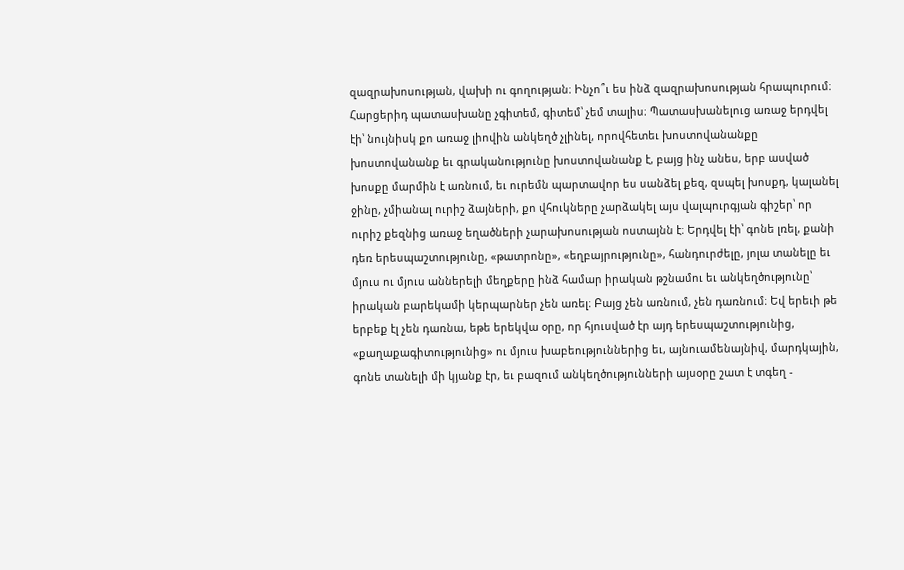զազրախոսության, վախի ու գողության։ Ինչո՞ւ ես ինձ զազրախոսության հրապուրում։ Հարցերիդ պատասխանը չգիտեմ, գիտեմ՝ չեմ տալիս։ Պատասխանելուց առաջ երդվել էի՝ նույնիսկ քո առաջ լիովին անկեղծ չլինել, որովհետեւ խոստովանանքը խոստովանանք եւ գրականությունը խոստովանանք է, բայց ինչ անես, երբ ասված խոսքը մարմին է առնում, եւ ուրեմն պարտավոր ես սանձել քեզ, զսպել խոսքդ, կալանել ջինը, չմիանալ ուրիշ ձայների, քո վհուկները չարձակել այս վալպուրգյան գիշեր՝ որ ուրիշ քեզնից առաջ եղածների չարախոսության ոստայնն է։ Երդվել էի՝ գոնե լռել, քանի դեռ երեսպաշտությունը, «թատրոնը», «եղբայրությունը», հանդուրժելը, յոլա տանելը եւ մյուս ու մյուս աններելի մեղքերը ինձ համար իրական թշնամու եւ անկեղծությունը՝ իրական բարեկամի կերպարներ չեն առել։ Բայց չեն առնում, չեն դառնում։ Եվ երեւի թե երբեք էլ չեն դառնա, եթե երեկվա օրը, որ հյուսված էր այդ երեսպաշտությունից, «քաղաքագիտությունից» ու մյուս խաբեություններից եւ, այնուամենայնիվ, մարդկային, գոնե տանելի մի կյանք էր, եւ բազում անկեղծությունների այսօրը շատ է տգեղ -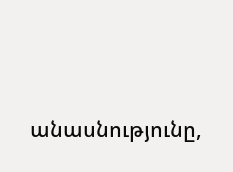անասնությունը,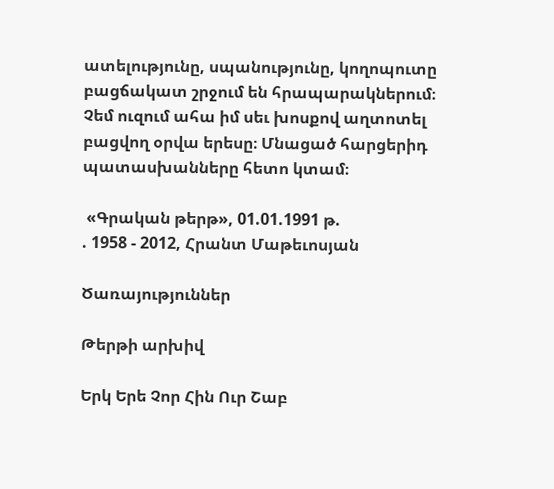ատելությունը, սպանությունը, կողոպուտը բացճակատ շրջում են հրապարակներում։ Չեմ ուզում ահա իմ սեւ խոսքով աղտոտել բացվող օրվա երեսը։ Մնացած հարցերիդ պատասխանները հետո կտամ։

 «Գրական թերթ», 01.01.1991 թ.
. 1958 - 2012, Հրանտ Մաթեւոսյան

Ծառայություններ

Թերթի արխիվ

Երկ Երե Չոր Հին Ուր Շաբ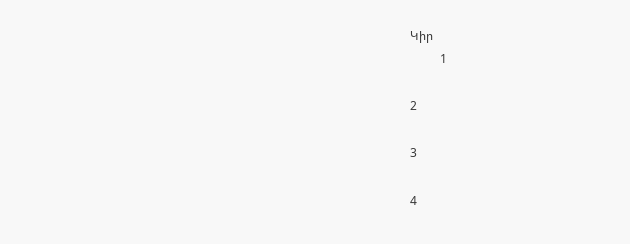Կիր
          1

2

3

4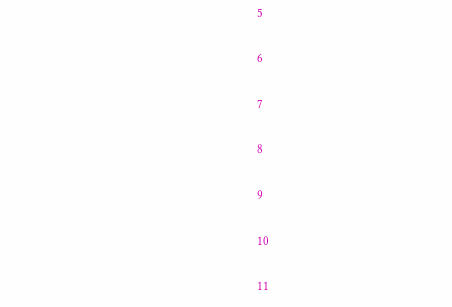5

6

7

8

9

10

11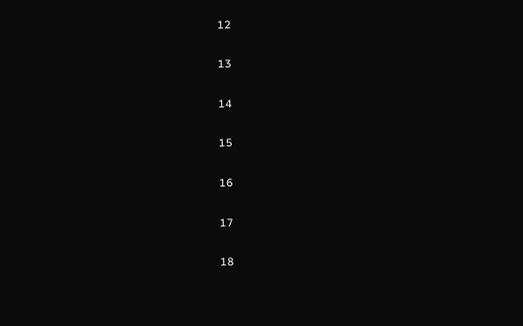12

13

14

15

16

17

18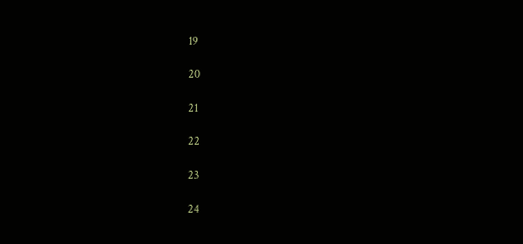19

20

21

22

23

24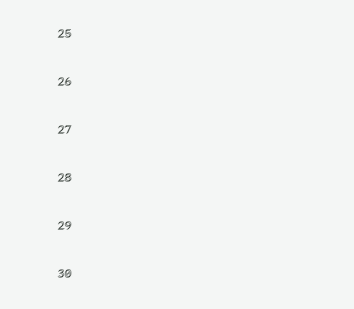25

26

27

28

29

30